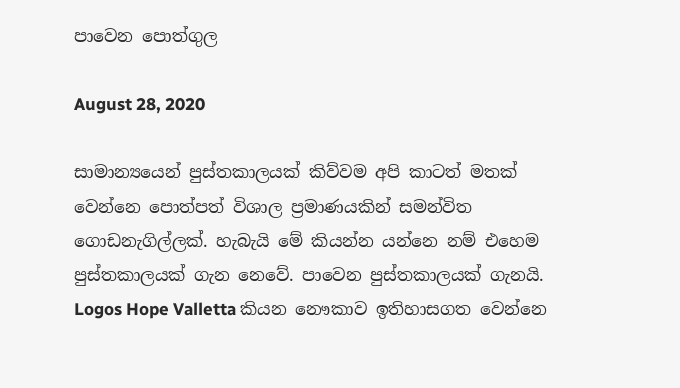පාවෙන පොත්ගුල

August 28, 2020

සාමාන්‍යයෙන් පුස්තකාලයක් කිව්වම අපි කාටත් මතක් වෙන්නෙ පොත්පත් විශාල ප්‍රමාණයකින් සමන්විත ගොඩනැගිල්ලක්. හැබැයි මේ කියන්න යන්නෙ නම් එහෙම පුස්තකාලයක් ගැන නෙවේ. පාවෙන පුස්තකාලයක් ගැනයි. Logos Hope Valletta කියන නෞකාව ඉතිහාසගත වෙන්නෙ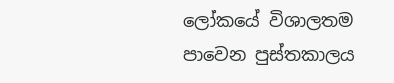ලෝකයේ විශාලතම පාවෙන පුස්තකාලය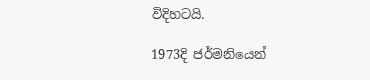විදිහටයි.

1973දි ජර්මනියෙන්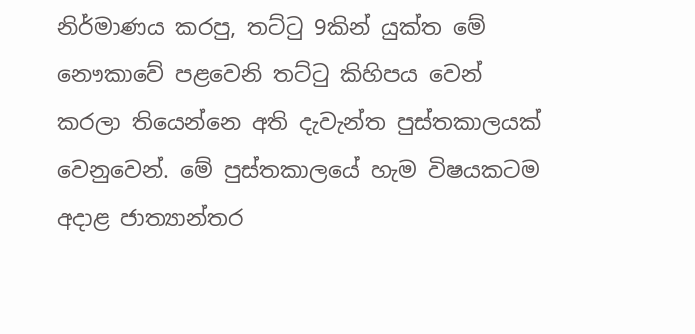නිර්මාණය කරපු, තට්ටු 9කින් යුක්ත මේ නෞකාවේ පළවෙනි තට්ටු කිහිපය වෙන් කරලා තියෙන්නෙ අති දැවැන්ත පුස්තකාලයක් වෙනුවෙන්. මේ පුස්තකාලයේ හැම විෂයකටම අදාළ ජාත්‍යාන්තර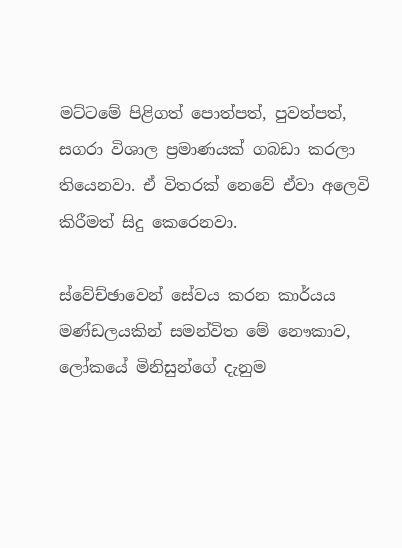මට්ටමේ පිළිගත් පොත්පත්, පුවත්පත්, සගරා විශාල ප්‍රමාණයක් ගබඩා කරලා තියෙනවා. ඒ විතරක් නෙවේ ඒවා අලෙවි කිරීමත් සිදු කෙරෙනවා.

ස්වේච්ඡාවෙන් සේවය කරන කාර්යය මණ්ඩලයකින් සමන්විත මේ නෞකාව, ලෝකයේ මිනිසුන්ගේ දැනුම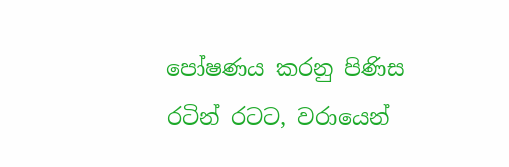පෝෂණය කරනු පිණිස රටින් රටට, වරායෙන්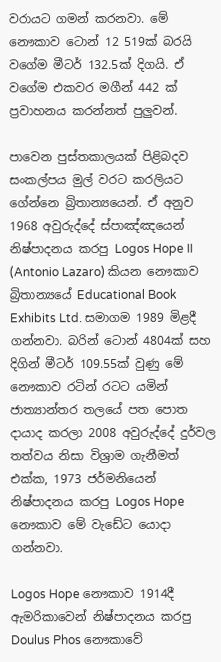වරායට ගමන් කරනවා. මේ නෞකාව ටොන් 12 519ක් බරයි වගේම මීටර් 132.5ක් දිගයි. ඒ වගේම එකවර මගීන් 442 ක් ප්‍රවාහනය කරන්නත් පුලුවන්.

පාවෙන පුස්තකාලයක් පිළිබදව සංකල්පය මුල් වරට කරලියට ගේන්නෙ බ්‍රිතාන්‍යයෙන්. ඒ අනුව 1968 අවුරුද්දේ ස්පාඤ්ඤයෙන් නිෂ්පාදනය කරපු Logos Hope II (Antonio Lazaro) කියන නෞකාව බ්‍රිතාන්‍යයේ Educational Book Exhibits Ltd. සමාගම 1989 මිළදී ගන්නවා. බරින් ටොන් 4804ක් සහ දිගින් මීටර් 109.55ක් වුණු මේ නෞකාව රටින් රටට යමින් ජාත්‍යාන්තර තලයේ පත පොත දායාද කරලා 2008 අවුරුද්දේ දුර්වල තත්වය නිසා විශ්‍රාම ගැනීමත් එක්ක, 1973 ජර්මනියෙන් නිෂ්පාදනය කරපු Logos Hope නෞකාව මේ වැඩේට යොදා ගන්නවා.

Logos Hope නෞකාව 1914දී ඇමරිකාවෙන් නිෂ්පාදනය කරපු Doulus Phos නෞකාවේ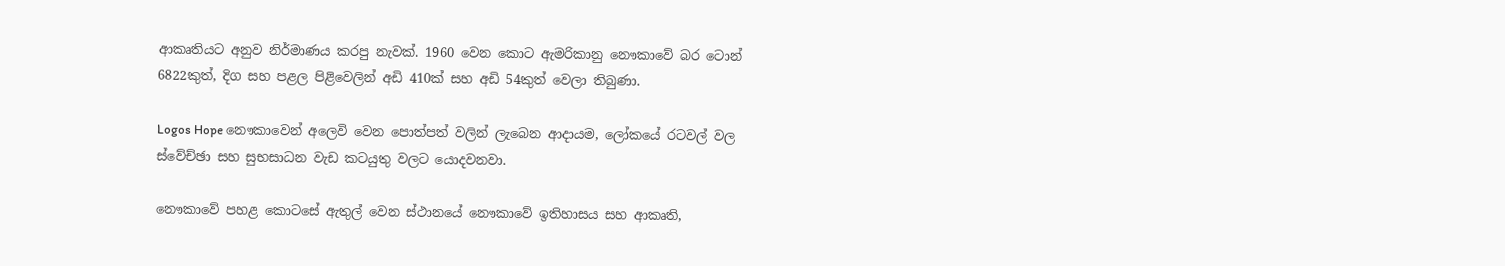ආකෘතියට අනුව නිර්මාණය කරපු නැවක්. 1960 වෙන කොට ඇමරිකානු නෞකාවේ බර ටොන් 6822කුත්, දිග සහ පළල පිළිවෙලින් අඩි 410ක් සහ අඩි 54කුත් වෙලා තිබුණා.

Logos Hope නෞකාවෙන් අලෙවි වෙන පොත්පත් වලින් ලැබෙන ආදායම, ලෝකයේ රටවල් වල ස්වේච්ඡා සහ සුභසාධන වැඩ කටයුතු වලට යොදවනවා.

නෞකාවේ පහළ කොටසේ ඇතුල් වෙන ස්ථානයේ නෞකාවේ ඉතිහාසය සහ ආකෘති,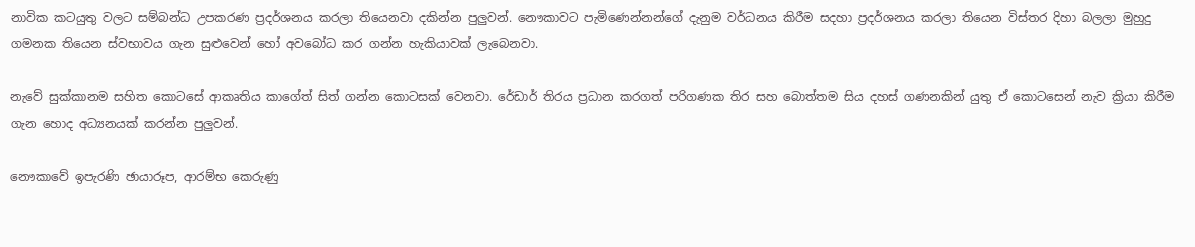නාවික කටයුතු වලට සම්බන්ධ උපකරණ ප්‍රදර්ශනය කරලා තියෙනවා දකින්න පුලුවන්. නෞකාවට පැමිණෙන්නන්ගේ දැනුම වර්ධනය කිරීම සදහා ප්‍රදර්ශනය කරලා තියෙන විස්තර දිහා බලලා මුහුදු ගමනක තියෙන ස්වභාවය ගැන සුළුවෙන් හෝ අවබෝධ කර ගන්න හැකියාවක් ලැබෙනවා.

නැවේ සුක්කානම සහිත කොටසේ ආකෘතිය කාගේත් සිත් ගන්න කොටසක් වෙනවා. රේඩාර් තිරය ප්‍රධාන කරගත් පරිගණක තිර සහ බොත්තම සිය දහස් ගණනකින් යුතු ඒ කොටසෙන් නැව ක්‍රියා කිරීම ගැන හොද අධ්‍යනයක් කරන්න පුලුවන්.

නෞකාවේ ඉපැරණි ඡායාරූප, ආරම්භ කෙරුණු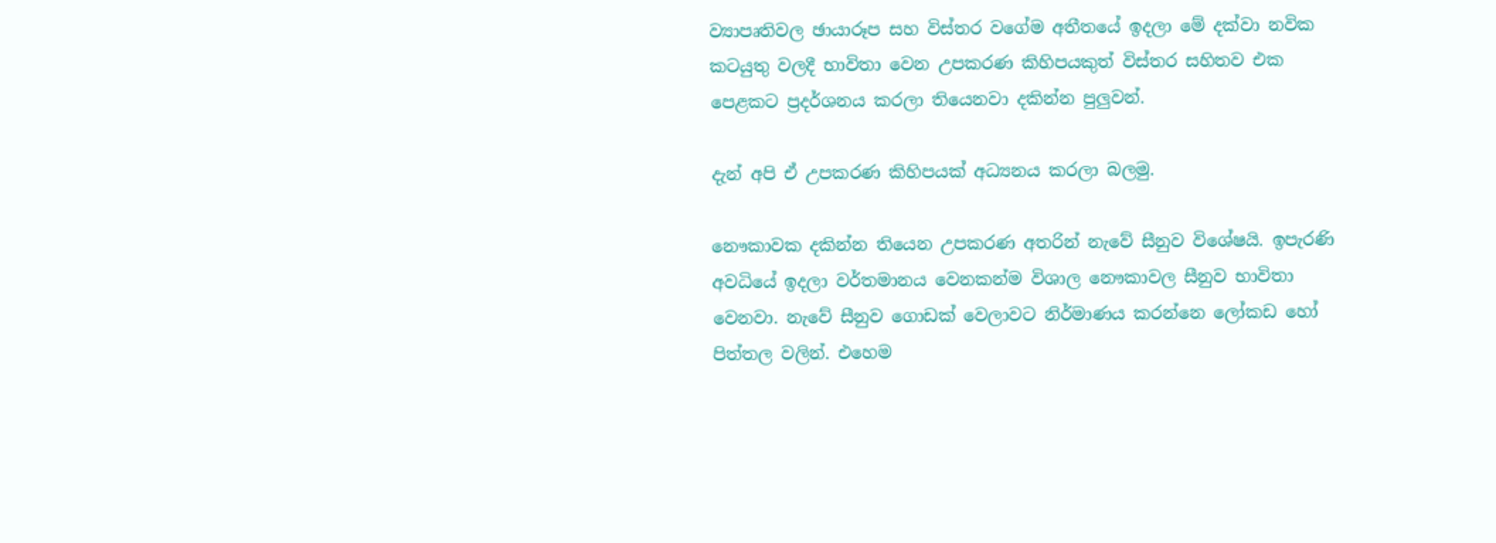ව්‍යාපෘතිවල ඡායාරූප සහ විස්තර වගේම අතීතයේ ඉදලා මේ දක්වා නවික කටයුතු වලදී භාවිතා වෙන උපකරණ කිහිපයකුත් විස්තර සහිතව එක පෙළකට ප්‍රදර්ශනය කරලා තියෙනවා දකින්න පුලුවන්.

දැන් අපි ඒ උපකරණ කිහිපයක් අධ්‍යනය කරලා බලමු.

නෞකාවක දකින්න තියෙන උපකරණ අතරින් නැවේ සීනුව විශේෂයි. ඉපැරණි අවධියේ ඉදලා වර්තමානය වෙනකන්ම විශාල නෞකාවල සීනුව භාවිතා වෙනවා. නැවේ සීනුව ගොඩක් වෙලාවට නිර්මාණය කරන්නෙ ලෝකඩ හෝ පිත්තල වලින්. එහෙම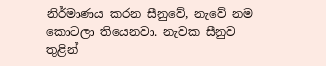නිර්මාණය කරන සීනුවේ, නැවේ නම කොටලා තියෙනවා. නැවක සීනුව තුළින්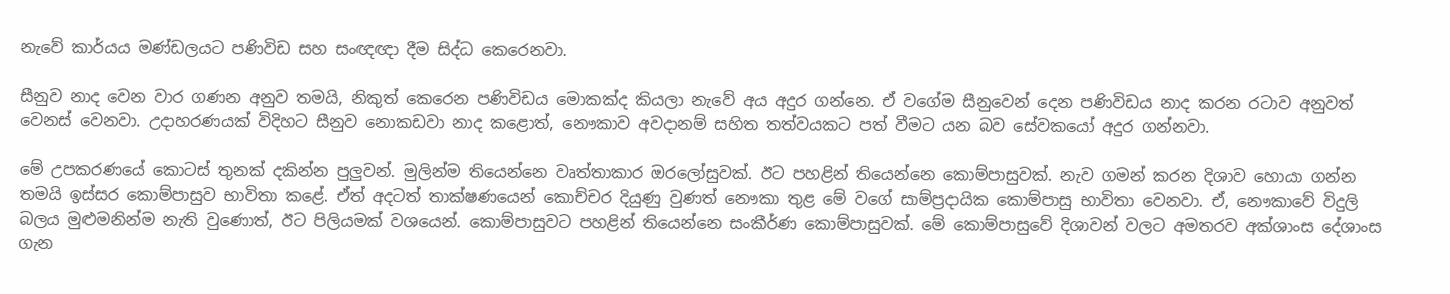නැවේ කාර්යය මණ්ඩලයට පණිවිඩ සහ සංඥඥා දීම සිද්ධ කෙරෙනවා.

සීනුව නාද වෙන වාර ගණන අනුව තමයි, නිකුත් කෙරෙන පණිවිඩය මොකක්ද කියලා නැවේ අය අදුර ගන්නෙ. ඒ වගේම සීනුවෙන් දෙන පණිවිඩය නාද කරන රටාව අනුවත් වෙනස් වෙනවා. උදාහරණයක් විදිහට සීනුව නොකඩවා නාද කළොත්, නෞකාව අවදානම් සහිත තත්වයකට පත් වීමට යන බව සේවකයෝ අදුර ගන්නවා.

මේ උපකරණයේ කොටස් තුනක් දකින්න පුලුවන්. මුලින්ම තියෙන්නෙ වෘත්තාකාර ඔරලෝසුවක්. ඊට පහළින් තියෙන්නෙ කොම්පාසුවක්. නැව ගමන් කරන දිශාව හොයා ගන්න තමයි ඉස්සර කොම්පාසුව භාවිතා කළේ. ඒත් අදටත් තාක්ෂණයෙන් කොච්චර දියුණු වුණත් නෞකා තුළ මේ වගේ සාම්ප්‍රදායික කොම්පාසු භාවිතා වෙනවා. ඒ, නෞකාවේ විදුලි බලය මුළුමනින්ම නැති වුණොත්, ඊට පිලියමක් වශයෙන්. කොම්පාසුවට පහළින් තියෙන්නෙ සංකීර්ණ කොම්පාසුවක්. මේ කොම්පාසුවේ දිශාවන් වලට අමතරව අක්ශාංස දේශාංස ගැන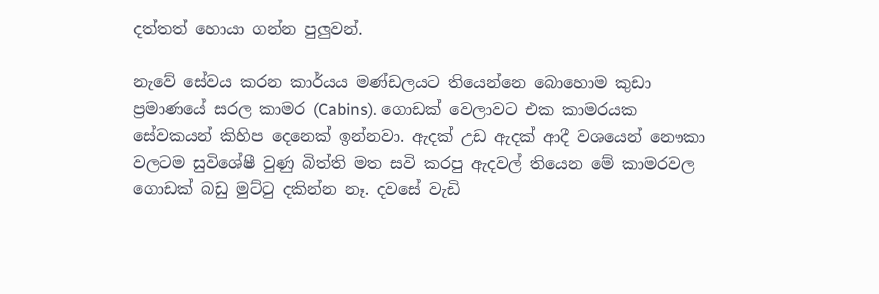දත්තත් හොයා ගන්න පුලුවන්.

නැවේ සේවය කරන කාර්යය මණ්ඩලයට තියෙන්නෙ බොහොම කුඩා ප්‍රමාණයේ සරල කාමර (Cabins). ගොඩක් වෙලාවට එක කාමරයක සේවකයන් කිහිප දෙනෙක් ඉන්නවා. ඇදක් උඩ ඇදක් ආදී වශයෙන් නෞකා වලටම සුවිශේෂී වුණු බිත්ති මත සවි කරපු ඇදවල් තියෙන මේ කාමරවල ගොඩක් බඩු මුට්ටු දකින්න නෑ. දවසේ වැඩි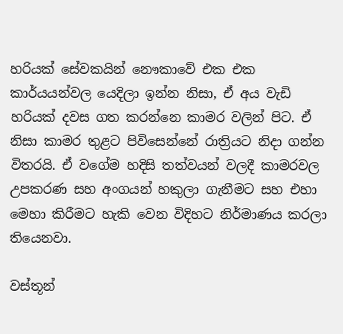හරියක් සේවකයින් නෞකාවේ එක එක කාර්යයන්වල යෙදිලා ඉන්න නිසා, ඒ අය වැඩි හරියක් දවස ගත කරන්නෙ කාමර වලින් පිට. ඒ නිසා කාමර තුළට පිවිසෙන්නේ රාත්‍රියට නිදා ගන්න විතරයි. ඒ වගේම හදිසි තත්වයන් වලදී කාමරවල උපකරණ සහ අංගයන් හකුලා ගැනීමට සහ එහා මෙහා කිරීමට හැකි වෙන විදිහට නිර්මාණය කරලා තියෙනවා.

වස්තූන්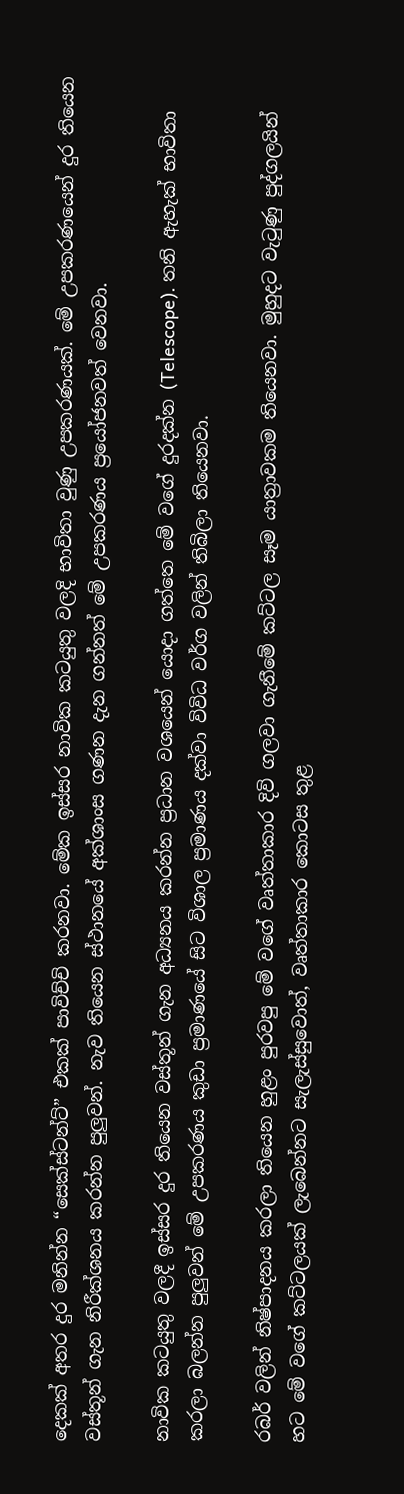දෙකක් අතර දුර මනින්න “සෙක්ස්ටන්ට්” එකක් පාවිච්චි කරනවා. මේක ඉස්සර නාවික කටයුතු වලදි භාවිතා වුණු උපකරණයක්. මේ උපකරණයෙන් දුර තියෙන වස්තූන් ගැන නිරීක්ශනය කරන්න පුලුවන්. නැව තියෙන ස්ථානයේ අක්ශාංස ගණන දැන ගන්නත් මේ උපකරණය ප්‍රයෝජනවත් වෙනවා.

නාවික කටයුතු වලදී ඉස්සර දුර තියෙන වස්තූන් ගැන අධ්‍යනය කරන්න ප්‍රධාන වශයෙන් යොදා ගත්තෙ මේ වගේ දුරදක්න (Telescope). තනි ඇහැක් භාවිතා කරලා බලන්න පුලුවන් මේ උපකරණය කුඩා ප්‍රමාණයේ සිට විශාල ප්‍රමාණය දක්වා විවිධ වර්ග වලින් තිබිලා තියෙනවා.

රබර් වලින් නිෂ්පාදනය කරලා තියෙන හුළං පුරවපු මේ වගේ වෘත්තාකාර දිවි ගලවා ගැනීමේ කට්ටල සෑම යාත්‍රාවකම තියෙනවා. මුහුදට වැටුණු පුද්ගලයින් හට මේ වගේ කට්ටලයක් ලැබෙන්නට සැලැස්සුවොත්, වෘත්තාකාර කොටස තුළ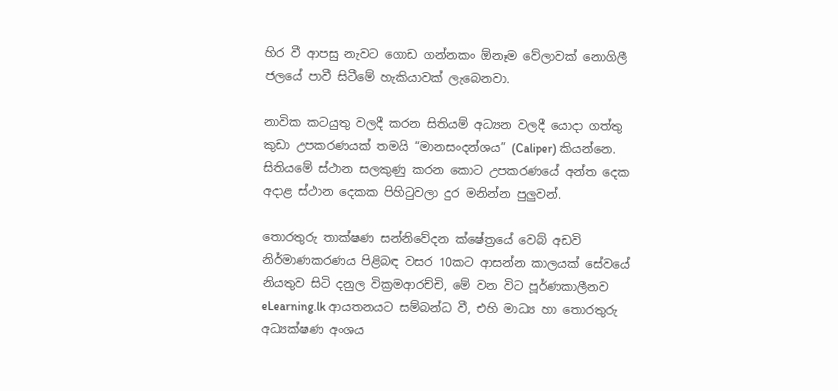හිර වී ආපසු නැවට ගොඩ ගන්නකං ඕනෑම වේලාවක් නොගිලී ජලයේ පාවී සිටීමේ හැකියාවක් ලැබෙනවා.

නාවික කටයුතු වලදී කරන සිතියම් අධ්‍යන වලදී යොදා ගත්තු කුඩා උපකරණයක් තමයි “මානසංදන්ශය” (Caliper) කියන්නෙ. සිතියමේ ස්ථාන සලකුණු කරන කොට උපකරණයේ අන්ත දෙක අදාළ ස්ථාන දෙකක පිහිටුවලා දුර මනින්න පුලුවන්.

තොරතුරු තාක්ෂණ සන්නිවේදන ක්ෂේත්‍රයේ වෙබ් අඩවි නිර්මාණකරණය පිළිබඳ වසර 10කට ආසන්න කාලයක් සේවයේ නියතුව සිටි දනුල වික්‍රමආරච්චි, මේ වන විට පූර්ණකාලීනව eLearning.lk ආයතනයට සම්බන්ධ වී, එහි මාධ්‍ය හා තොරතුරු අධ්‍යක්ෂණ අංශය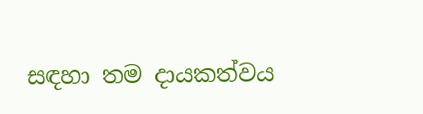සඳහා තම දායකත්වය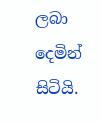ලබා දෙමින් සිටියි.